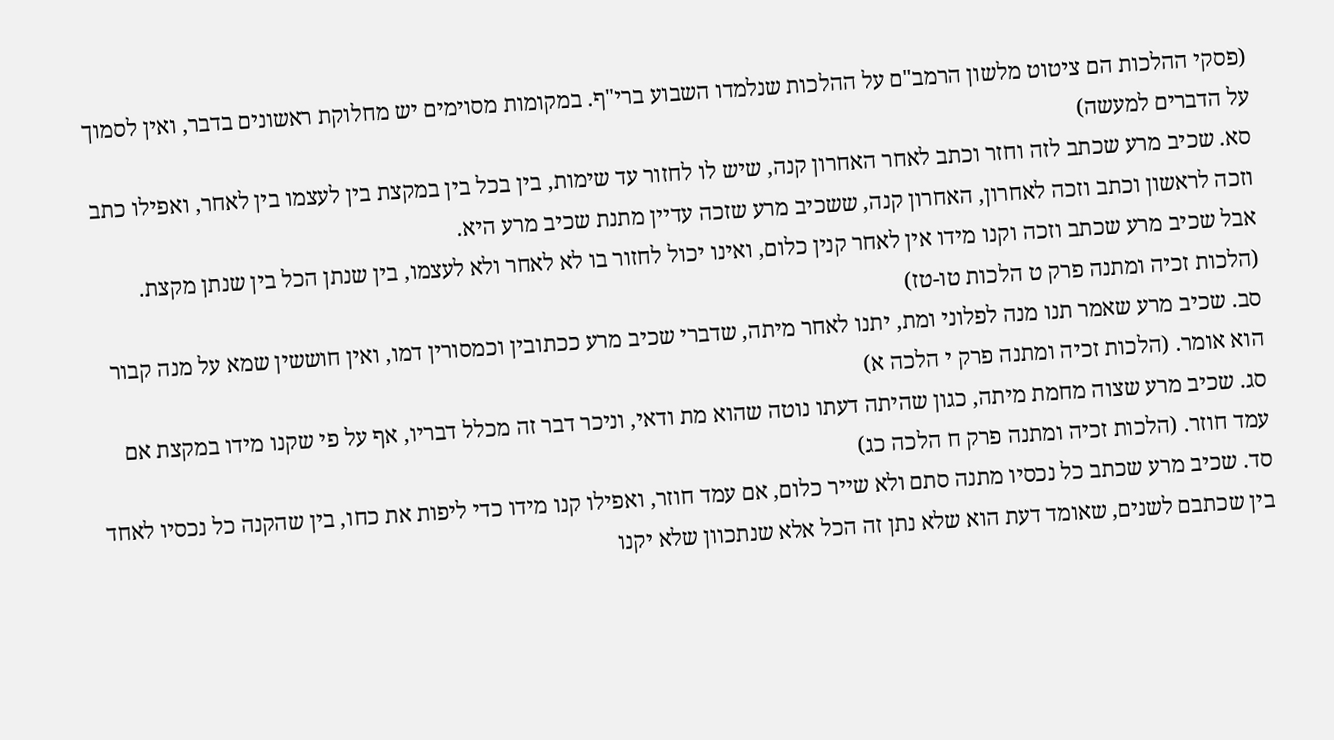(פסקי ההלכות הם ציטוט מלשון הרמב"ם על ההלכות שנלמדו השבוע ברי"ף. במקומות מסוימים יש מחלוקת ראשונים בדבר, ואין לסמוך על הדברים למעשה)
סא. שכיב מרע שכתב לזה וחזר וכתב לאחר האחרון קנה, שיש לו לחזור עד שימות, בין בכל בין במקצת בין לעצמו בין לאחר, ואפילו כתב וזכה לראשון וכתב וזכה לאחרון, האחרון קנה, ששכיב מרע שזכה עדיין מתנת שכיב מרע היא.
אבל שכיב מרע שכתב וזכה וקנו מידו אין לאחר קנין כלום, ואינו יכול לחזור בו לא לאחר ולא לעצמו, בין שנתן הכל בין שנתן מקצת. (הלכות זכיה ומתנה פרק ט הלכות טו-טז)
סב. שכיב מרע שאמר תנו מנה לפלוני ומת, יתנו לאחר מיתה, שדברי שכיב מרע ככתובין וכמסורין דמו, ואין חוששין שמא על מנה קבור הוא אומר. (הלכות זכיה ומתנה פרק י הלכה א)
סג. שכיב מרע שצוה מחמת מיתה, כגון שהיתה דעתו נוטה שהוא מת ודאי, וניכר דבר זה מכלל דבריו, אף על פי שקנו מידו במקצת אם עמד חוזר. (הלכות זכיה ומתנה פרק ח הלכה כג)
סד. שכיב מרע שכתב כל נכסיו מתנה סתם ולא שייר כלום, אם עמד חוזר, ואפילו קנו מידו כדי ליפות את כחו, בין שהקנה כל נכסיו לאחד בין שכתבם לשנים, שאומד דעת הוא שלא נתן זה הכל אלא שנתכוון שלא יקנו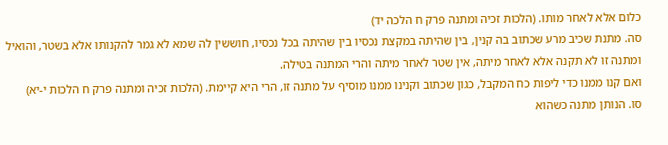כלום אלא לאחר מותו. (הלכות זכיה ומתנה פרק ח הלכה יד)
סה. מתנת שכיב מרע שכתוב בה קנין, בין שהיתה במקצת נכסיו בין שהיתה בכל נכסיו, חוששין לה שמא לא גמר להקנותו אלא בשטר, והואיל ומתנה זו לא תקנה אלא לאחר מיתה, אין שטר לאחר מיתה והרי המתנה בטילה.
ואם קנו ממנו כדי ליפות כח המקבל, כגון שכתוב וקנינו ממנו מוסיף על מתנה זו, הרי היא קיימת. (הלכות זכיה ומתנה פרק ח הלכות י-יא)
סו. הנותן מתנה כשהוא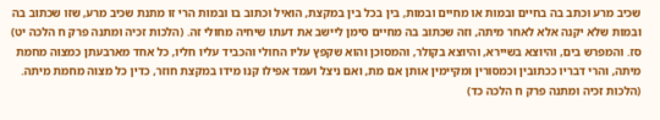שכיב מרע וכתב בה בחיים ובמות או מחיים ובמות, בין בכל בין במקצת, הואיל וכתוב בו ובמות הרי זו מתנת שכיב מרע, שזו שכתוב בה ובמות שלא יקנה אלא לאחר מיתה, וזה שכתוב בה מחיים סימן ליישב את דעתו שיחיה מחולי זה. (הלכות זכיה ומתנה פרק ח הלכה יט)
סז. והמפרש בים, והיוצא בשיירא, והיוצא בקולר, והמסוכן והוא שקפץ עליו החולי והכביד עליו חליו, כל אחד מארבעתן כמצוה מחמת מיתה, והרי דבריו ככתובין וכמסורין ומקיימין אותן אם מת, ואם ניצל ועמד אפילו קנו מידו במקצת חוזר, כדין כל מצוה מחמת מיתה. (הלכות זכיה ומתנה פרק ח הלכה כד)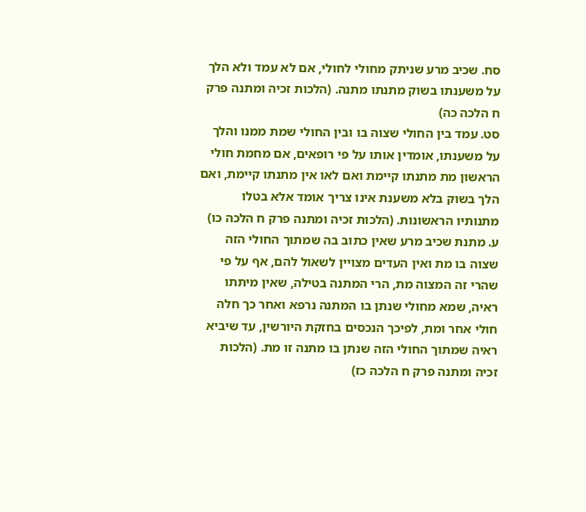סח. שכיב מרע שניתק מחולי לחולי, אם לא עמד ולא הלך על משענתו בשוק מתנתו מתנה. (הלכות זכיה ומתנה פרק ח הלכה כה)
סט. עמד בין החולי שצוה בו ובין החולי שמת ממנו והלך על משענתו, אומדין אותו על פי רופאים, אם מחמת חולי הראשון מת מתנתו קיימת ואם לאו אין מתנתו קיימת, ואם הלך בשוק בלא משענת אינו צריך אומד אלא בטלו מתנותיו הראשונות. (הלכות זכיה ומתנה פרק ח הלכה כו)
ע. מתנת שכיב מרע שאין כתוב בה שמתוך החולי הזה שצוה בו מת ואין העדים מצויין לשאול להם, אף על פי שהרי זה המצוה מת, הרי המתנה בטילה, שאין מיתתו ראיה, שמא מחולי שנתן בו המתנה נרפא ואחר כך חלה חולי אחר ומת, לפיכך הנכסים בחזקת היורשין, עד שיביא ראיה שמתוך החולי הזה שנתן בו מתנה זו מת. (הלכות זכיה ומתנה פרק ח הלכה כז)